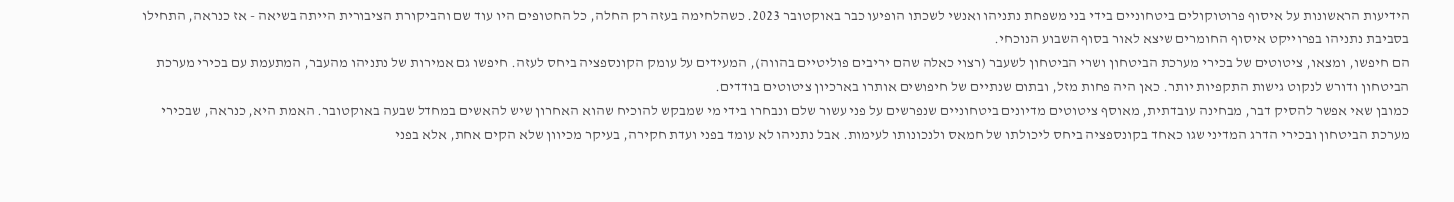הידיעות הראשונות על איסוף פרוטוקולים ביטחוניים בידי בני משפחת נתניהו ואנשי לשכתו הופיעו כבר באוקטובר 2023. כשהלחימה בעזה רק החלה, כל החטופים היו עוד שם והביקורת הציבורית הייתה בשיאה - אז כנראה, התחילו בסביבת נתניהו בפרוייקט איסוף החומרים שיצא לאור בסוף השבוע הנוכחי.
הם חיפשו, ומצאו, ציטוטים של בכירי מערכת הביטחון ושרי הביטחון לשעבר (רצוי כאלה שהם יריבים פוליטיים בהווה), המעידים על עומק הקונספציה ביחס לעזה. חיפשו גם אמירות של נתניהו מהעבר, המתעמת עם בכירי מערכת הביטחון ודורש לנקוט גישות התקפיות יותר. כאן היה פחות מזל, ובתום שנתיים של חיפושים אותרו בארכיון ציטוטים בודדים.
כמובן שאי אפשר להסיק דבר, מבחינה עובדתית, מאוסף ציטוטים מדיונים ביטחוניים שנפרשים על פני עשור שלם ונבחרו בידי מי שמבקש להוכיח שהוא האחרון שיש להאשים במחדל שבעה באוקטובר. האמת היא, כנראה, שבכירי מערכת הביטחון ובכירי הדרג המדיני שגו כאחד בקונספציה ביחס ליכולתו של חמאס ולנכונותו לעימות. אבל נתניהו לא עומד בפני ועדת חקירה, בעיקר מכיוון שלא הקים אחת, אלא בפני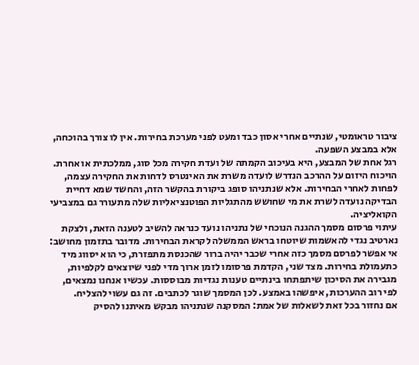ציבור טראומטי, שנתיים אחרי אסון כבד ומעט לפני מערכת בחירות. אין לו צורך בהוכחה, אלא במבצע השפעה.
רגל אחת של המבצע, היא בעיכוב הקמתה של ועדת חקירה מכל סוג, ממלכתית או אחרת. הויכוח היזום על ההרכב הנדרש לועדה משרת את האינטרס לדחות את החקירה עצמה, לפחות לאחרי הבחירות. אלא שנתניהו סופג ביקורת בהקשר הזה, והחשד שמא דחיית הבדיקה נועדה לשרת את מי שחושש מהתגליות הפוטנציאליות שלה מתעורר גם במצביעי הקואליציה.
עיתוי פרסום מסמך ההגנה הנוכחי של נתניהו נועד כנראה להשיב לטענה הזאת, ולצקת נארטיב נגדי להאשמות שיוטחו בראש הממשלה לקראת הבחירות. מדובר בתזמון מחושב: אי אפשר לפרסם מסמך כזה אחרי שכבר יהיה ברור שהכנסת מתפזרת, כי הוא יסווג מיד כתעמולת בחירות. מצד שני, הקדמת פרסומו לזמן ארוך מדי לפני שיוצאים לקלפיות, מגבירה את הסיכון שיתפתחו בינתיים טענות נגדיות מבוססות. עכשיו אנחנו נמצאים, לפי רוב ההערכות, איפשהו באמצע. לכן המסמך שוגר לכתבים. זה גם עשוי להצליח.
אם נחזור בכל זאת לשאלות של אמת: המסקנה שנתניהו מבקש מאיתנו להסיק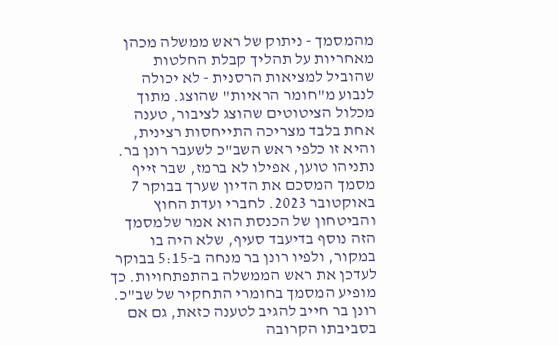מהמסמך - ניתוק של ראש ממשלה מכהן מאחריות על תהליך קבלת החלטות שהוביל למציאות הרסנית - לא יכולה לנבוע מ"חומר הראיות" שהוצג. מתוך מכלול הציטוטים שהוצג לציבור, טענה אחת בלבד מצריכה התייחסות רצינית, והיא זו כלפי ראש השב"כ לשעבר רונן בר. נתניהו טוען, אפילו לא ברמז, שבר זייף מסמך המסכם את הדיון שערך בבוקר 7 באוקטובר 2023. לחברי ועדת החוץ והביטחון של הכנסת הוא אמר שלמסמך הזה נוסף בדיעבד סעיף, שלא היה בו במקור, ולפיו רונן בר מנחה ב-5:15 בבוקר לעדכן את ראש הממשלה בהתפתחויות. כך מופיע המסמך בחומרי התחקיר של שב"כ.
רונן בר חייב להגיב לטענה כזאת, גם אם בסביבתו הקרובה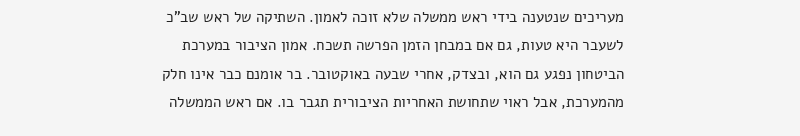מעריכים שנטענה בידי ראש ממשלה שלא זוכה לאמון. השתיקה של ראש שב"כ לשעבר היא טעות, גם אם במבחן הזמן הפרשה תשכח. אמון הציבור במערכת הביטחון נפגע גם הוא, ובצדק, אחרי שבעה באוקטובר. בר אומנם כבר אינו חלק מהמערכת, אבל ראוי שתחושת האחריות הציבורית תגבר בו. אם ראש הממשלה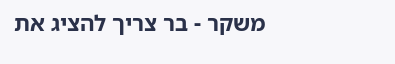משקר - בר צריך להציג את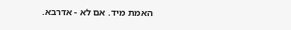האמת מיד. אם לא - אדרבא.